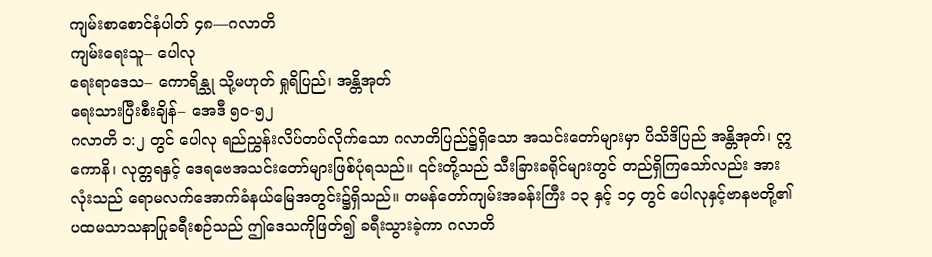ကျမ်းစာစောင်နံပါတ် ၄၈—ဂလာတိ
ကျမ်းရေးသူ– ပေါလု
ရေးရာဒေသ– ကောရိန္သု သို့မဟုတ် ရှုရိပြည်၊ အန္တိအုတ်
ရေးသားပြီးစီးချိန်– အေဒီ ၅၀-၅၂
ဂလာတိ ၁:၂ တွင် ပေါလု ရည်ညွှန်းလိပ်တပ်လိုက်သော ဂလာတိပြည်၌ရှိသော အသင်းတော်များမှာ ပိသိဒိပြည် အန္တိအုတ်၊ ဣကောနိ၊ လုတ္တရနှင့် ဒေရဗေအသင်းတော်များဖြစ်ပုံရသည်။ ၎င်းတို့သည် သီးခြားခရိုင်များတွင် တည်ရှိကြသော်လည်း အားလုံးသည် ရောမလက်အောက်ခံနယ်မြေအတွင်း၌ရှိသည်။ တမန်တော်ကျမ်းအခန်းကြီး ၁၃ နှင့် ၁၄ တွင် ပေါလုနှင့်ဗာနဗတို့၏ ပထမသာသနာပြုခရီးစဉ်သည် ဤဒေသကိုဖြတ်၍ ခရီးသွားခဲ့ကာ ဂလာတိ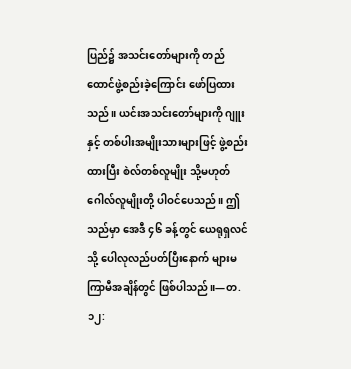ပြည်၌ အသင်းတော်များကို တည်ထောင်ဖွဲ့စည်းခဲ့ကြောင်း ဖော်ပြထားသည်။ ယင်းအသင်းတော်များကို ဂျူးနှင့် တစ်ပါးအမျိုးသားများဖြင့် ဖွဲ့စည်းထားပြီး စဲလ်တစ်လူမျိုး သို့မဟုတ် ဂေါလ်လူမျိုးတို့ ပါဝင်ပေသည်။ ဤသည်မှာ အေဒီ ၄၆ ခန့်တွင် ယေရုရှလင်သို့ ပေါလုလည်ပတ်ပြီးနောက် များမကြာမီအချိန်တွင် ဖြစ်ပါသည်။—တ. ၁၂: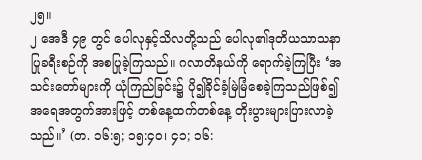၂၅။
၂ အေဒီ ၄၉ တွင် ပေါလုနှင့်သိလတို့သည် ပေါလု၏ဒုတိယသာသနာပြုခရီးစဉ်ကို အစပြုခဲ့ကြသည်။ ဂလာတိနယ်ကို ရောက်ခဲ့ကြပြီး ‘အသင်းတော်များကို ယုံကြည်ခြင်း၌ ပို၍ခိုင်ခံ့မြဲမြံစေခဲ့ကြသည်ဖြစ်၍ အရေအတွက်အားဖြင့် တစ်နေ့ထက်တစ်နေ့ တိုးပွားများပြားလာခဲ့သည်။’ (တ. ၁၆:၅; ၁၅:၄၀၊ ၄၁; ၁၆: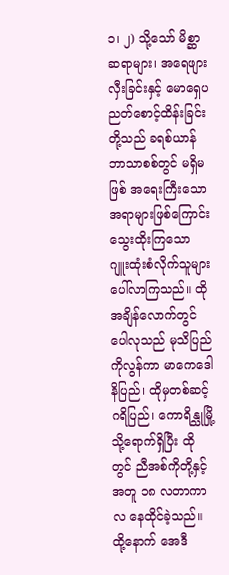၁၊ ၂) သို့သော် မိစ္ဆာဆရာများ၊ အရေဖျားလှီးခြင်းနှင့် မောရှေပညတ်စောင့်ထိန်းခြင်းတို့သည် ခရစ်ယာန်ဘာသာစစ်တွင် မရှိမဖြစ် အရေးကြီးသောအရာများဖြစ်ကြောင်း သွေးထိုးကြသော ဂျူးထုံးစံလိုက်သူများ ပေါ်လာကြသည်။ ထိုအချိန်လောက်တွင် ပေါလုသည် မုသိပြည်ကိုလွန်ကာ မာကေဒေါနိပြည်၊ ထိုမှတစ်ဆင့် ဂရိပြည်၊ ကောရိန္သုမြို့သို့ရောက်ရှိပြီး ထိုတွင် ညီအစ်ကိုတို့နှင့်အတူ ၁၈ လတာကာလ နေထိုင်ခဲ့သည်။ ထို့နောက် အေဒီ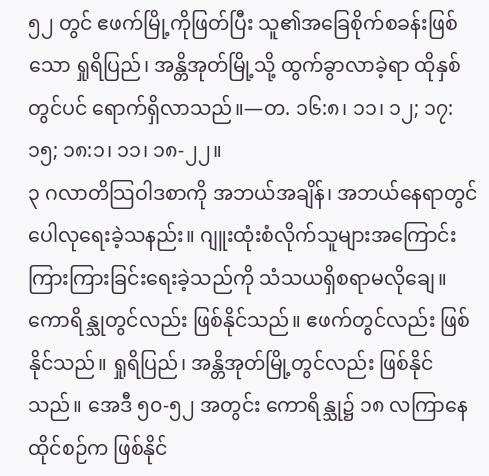၅၂ တွင် ဧဖက်မြို့ကိုဖြတ်ပြီး သူ၏အခြေစိုက်စခန်းဖြစ်သော ရှုရိပြည်၊ အန္တိအုတ်မြို့သို့ ထွက်ခွာလာခဲ့ရာ ထိုနှစ်တွင်ပင် ရောက်ရှိလာသည်။—တ. ၁၆:၈၊ ၁၁၊ ၁၂; ၁၇:၁၅; ၁၈:၁၊ ၁၁၊ ၁၈-၂၂။
၃ ဂလာတိသြဝါဒစာကို အဘယ်အချိန်၊ အဘယ်နေရာတွင် ပေါလုရေးခဲ့သနည်း။ ဂျူးထုံးစံလိုက်သူများအကြောင်း ကြားကြားခြင်းရေးခဲ့သည်ကို သံသယရှိစရာမလိုချေ။ ကောရိန္သုတွင်လည်း ဖြစ်နိုင်သည်။ ဧဖက်တွင်လည်း ဖြစ်နိုင်သည်။ ရှုရိပြည်၊ အန္တိအုတ်မြို့တွင်လည်း ဖြစ်နိုင်သည်။ အေဒီ ၅၀-၅၂ အတွင်း ကောရိန္သု၌ ၁၈ လကြာနေထိုင်စဉ်က ဖြစ်နိုင်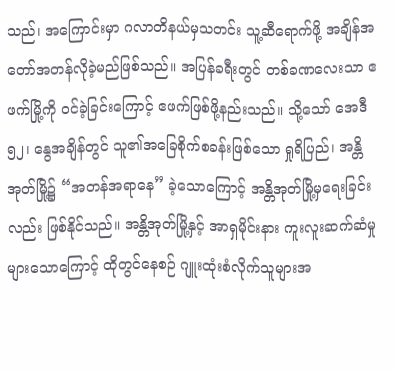သည်၊ အကြောင်းမှာ ဂလာတိနယ်မှသတင်း သူ့ဆီရောက်ဖို့ အချိန်အတော်အတန်လိုခဲ့မည်ဖြစ်သည်။ အပြန်ခရီးတွင် တစ်ခဏလေးသာ ဧဖက်မြို့ကို ဝင်ခဲ့ခြင်းကြောင့် ဧဖက်ဖြစ်ဖို့နည်းသည်။ သို့သော် အေဒီ ၅၂၊ နွေအချိန်တွင် သူ၏အခြေစိုက်စခန်းဖြစ်သော ရှုရိပြည်၊ အန္တိအုတ်မြို့၌ “အတန်အရာနေ” ခဲ့သောကြောင့် အန္တိအုတ်မြို့မှရေးခြင်းလည်း ဖြစ်နိုင်သည်။ အန္တိအုတ်မြို့နှင့် အာရှမိုင်းနား ကူးလူးဆက်ဆံမှုများသောကြောင့် ထိုတွင်နေစဉ် ဂျူးထုံးစံလိုက်သူများအ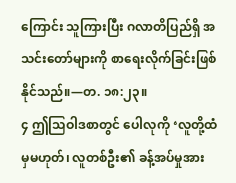ကြောင်း သူကြားပြီး ဂလာတိပြည်ရှိ အသင်းတော်များကို စာရေးလိုက်ခြင်းဖြစ်နိုင်သည်။—တ. ၁၈:၂၃။
၄ ဤသြဝါဒစာတွင် ပေါလုကို ‘လူတို့ထံမှမဟုတ်၊ လူတစ်ဦး၏ ခန့်အပ်မှုအား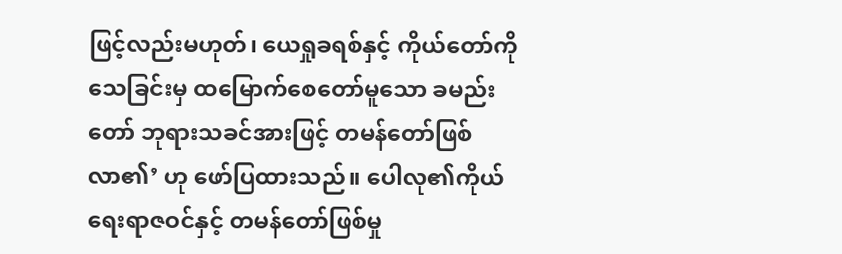ဖြင့်လည်းမဟုတ်၊ ယေရှုခရစ်နှင့် ကိုယ်တော်ကို သေခြင်းမှ ထမြောက်စေတော်မူသော ခမည်းတော် ဘုရားသခင်အားဖြင့် တမန်တော်ဖြစ်လာ၏’ ဟု ဖော်ပြထားသည်။ ပေါလု၏ကိုယ်ရေးရာဇဝင်နှင့် တမန်တော်ဖြစ်မှု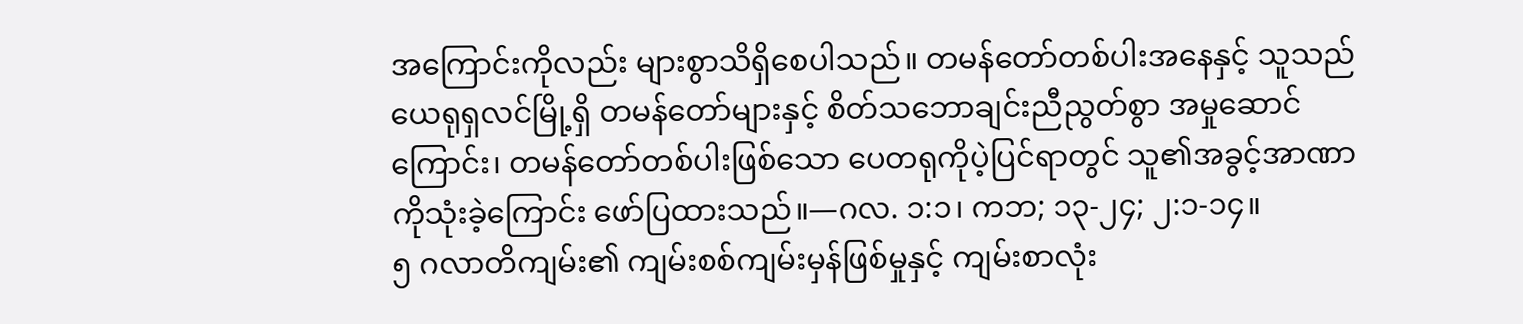အကြောင်းကိုလည်း များစွာသိရှိစေပါသည်။ တမန်တော်တစ်ပါးအနေနှင့် သူသည် ယေရုရှလင်မြို့ရှိ တမန်တော်များနှင့် စိတ်သဘောချင်းညီညွတ်စွာ အမှုဆောင်ကြောင်း၊ တမန်တော်တစ်ပါးဖြစ်သော ပေတရုကိုပဲ့ပြင်ရာတွင် သူ၏အခွင့်အာဏာကိုသုံးခဲ့ကြောင်း ဖော်ပြထားသည်။—ဂလ. ၁:၁၊ ကဘ; ၁၃-၂၄; ၂:၁-၁၄။
၅ ဂလာတိကျမ်း၏ ကျမ်းစစ်ကျမ်းမှန်ဖြစ်မှုနှင့် ကျမ်းစာလုံး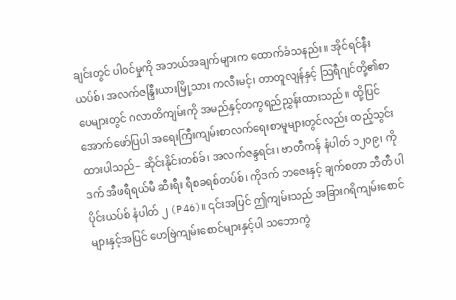ချင်းတွင် ပါဝင်မှုကို အဘယ်အချက်များက ထောက်ခံသနည်း။ အိုင်ရင်နီးယပ်စ်၊ အလက်ဇန္ဒြီးယားမြို့သား ကလီးမင့်၊ တာတူလျန်နှင့် သြရီဂျင်တို့၏စာပေများတွင် ဂလာတိကျမ်းကို အမည်နှင့်တကွရည်ညွှန်းထားသည်။ ထို့ပြင် အောက်ဖော်ပြပါ အရေးကြီးကျမ်းစာလက်ရေးစာမူများတွင်လည်း ထည့်သွင်းထားပါသည်– ဆိုင်းနိုင်းတစ်ခ်၊ အလက်ဇန္ဒရင်း၊ ဗာတီကန် နံပါတ် ၁၂၀၉၊ ကိုဒက် အီဖရီရယ်မီ ဆီးရီး ရီစခရစ်တပ်စ်၊ ကိုဒက် ဘဇေးနှင့် ချက်စတာ ဘီတီ ပါပိုင်းယပ်စ် နံပါတ် ၂ (P46)။ ၎င်းအပြင် ဤကျမ်းသည် အခြားဂရိကျမ်းစောင်များနှင့်အပြင် ဟေဗြဲကျမ်းစောင်များနှင့်ပါ သဘောကွဲ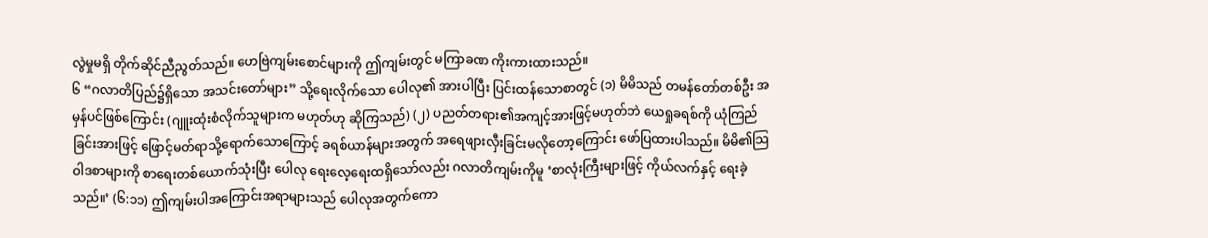လွဲမှုမရှိ တိုက်ဆိုင်ညီညွတ်သည်။ ဟေဗြဲကျမ်းစောင်များကို ဤကျမ်းတွင် မကြာခဏ ကိုးကားထားသည်။
၆ “ဂလာတိပြည်၌ရှိသော အသင်းတော်များ” သို့ရေးလိုက်သော ပေါလု၏ အားပါပြီး ပြင်းထန်သောစာတွင် (၁) မိမိသည် တမန်တော်တစ်ဦး အမှန်ပင်ဖြစ်ကြောင်း (ဂျူးထုံးစံလိုက်သူများက မဟုတ်ဟု ဆိုကြသည်) (၂) ပညတ်တရား၏အကျင့်အားဖြင့်မဟုတ်ဘဲ ယေရှုခရစ်ကို ယုံကြည်ခြင်းအားဖြင့် ဖြောင့်မတ်ရာသို့ရောက်သောကြောင့် ခရစ်ယာန်များအတွက် အရေဖျားလှီးခြင်းမလိုတော့ကြောင်း ဖော်ပြထားပါသည်။ မိမိ၏သြဝါဒစာများကို စာရေးတစ်ယောက်သုံးပြီး ပေါလု ရေးလေ့ရေးထရှိသော်လည်း ဂလာတိကျမ်းကိုမူ ‘စာလုံးကြီးများဖြင့် ကိုယ်လက်နှင့် ရေးခဲ့သည်။’ (၆:၁၁) ဤကျမ်းပါအကြောင်းအရာများသည် ပေါလုအတွက်ကော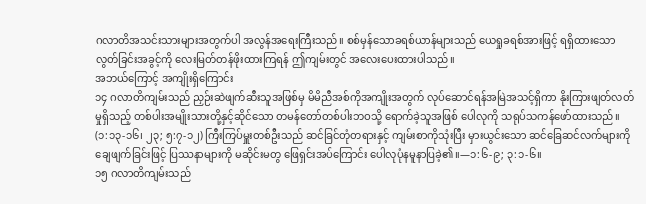ဂလာတိအသင်းသားများအတွက်ပါ အလွန်အရေးကြီးသည်။ စစ်မှန်သောခရစ်ယာန်များသည် ယေရှုခရစ်အားဖြင့် ရရှိထားသော လွတ်ခြင်းအခွင့်ကို လေးမြတ်တန်ဖိုးထားကြရန် ဤကျမ်းတွင် အလေးပေးထားပါသည်။
အဘယ်ကြောင့် အကျိုးရှိကြောင်း
၁၄ ဂလာတိကျမ်းသည် ညှဉ်းဆဲဖျက်ဆီးသူအဖြစ်မှ မိမိညီအစ်ကိုအကျိုးအတွက် လုပ်ဆောင်ရန်အမြဲအသင့်ရှိကာ နိုးကြားဖျတ်လတ်မှုရှိသည့် တစ်ပါးအမျိုးသားတို့နှင့်ဆိုင်သော တမန်တော်တစ်ပါးဘဝသို့ ရောက်ခဲ့သူအဖြစ် ပေါလုကို သရုပ်သကန်ဖော်ထားသည်။ (၁:၁၃-၁၆၊ ၂၃; ၅:၇-၁၂) ကြီးကြပ်မှူးတစ်ဦးသည် ဆင်ခြင်တုံတရားနှင့် ကျမ်းစာကိုသုံးပြီး မှားယွင်းသော ဆင်ခြေဆင်လက်များကို ချေဖျက်ခြင်းဖြင့် ပြဿနာများကို မဆိုင်းမတွ ဖြေရှင်းအပ်ကြောင်း ပေါလုပုံနမူနာပြခဲ့၏။—၁:၆-၉; ၃:၁-၆။
၁၅ ဂလာတိကျမ်းသည်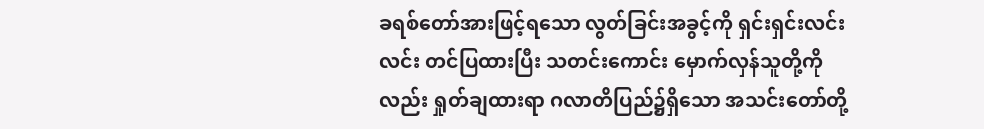ခရစ်တော်အားဖြင့်ရသော လွတ်ခြင်းအခွင့်ကို ရှင်းရှင်းလင်းလင်း တင်ပြထားပြီး သတင်းကောင်း မှောက်လှန်သူတို့ကိုလည်း ရှုတ်ချထားရာ ဂလာတိပြည်၌ရှိသော အသင်းတော်တို့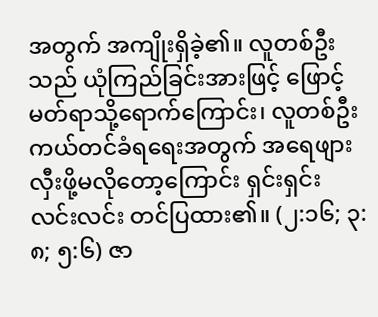အတွက် အကျိုးရှိခဲ့၏။ လူတစ်ဦးသည် ယုံကြည်ခြင်းအားဖြင့် ဖြောင့်မတ်ရာသို့ရောက်ကြောင်း၊ လူတစ်ဦး ကယ်တင်ခံရရေးအတွက် အရေဖျားလှီးဖို့မလိုတော့ကြောင်း ရှင်းရှင်းလင်းလင်း တင်ပြထား၏။ (၂:၁၆; ၃:၈; ၅:၆) ဇာ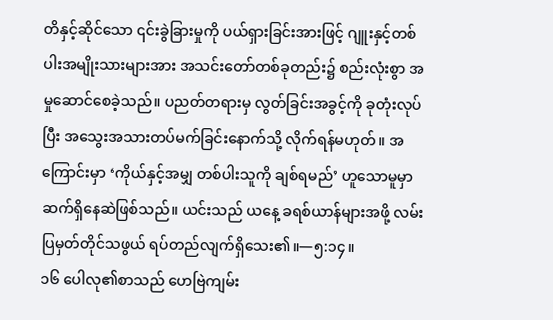တိနှင့်ဆိုင်သော ၎င်းခွဲခြားမှုကို ပယ်ရှားခြင်းအားဖြင့် ဂျူးနှင့်တစ်ပါးအမျိုးသားများအား အသင်းတော်တစ်ခုတည်း၌ စည်းလုံးစွာ အမှုဆောင်စေခဲ့သည်။ ပညတ်တရားမှ လွတ်ခြင်းအခွင့်ကို ခုတုံးလုပ်ပြီး အသွေးအသားတပ်မက်ခြင်းနောက်သို့ လိုက်ရန်မဟုတ်။ အကြောင်းမှာ ‘ကိုယ်နှင့်အမျှ တစ်ပါးသူကို ချစ်ရမည်’ ဟူသောမူမှာ ဆက်ရှိနေဆဲဖြစ်သည်။ ယင်းသည် ယနေ့ ခရစ်ယာန်များအဖို့ လမ်းပြမှတ်တိုင်သဖွယ် ရပ်တည်လျက်ရှိသေး၏။—၅:၁၄။
၁၆ ပေါလု၏စာသည် ဟေဗြဲကျမ်း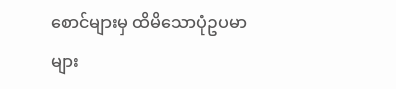စောင်များမှ ထိမိသောပုံဥပမာများ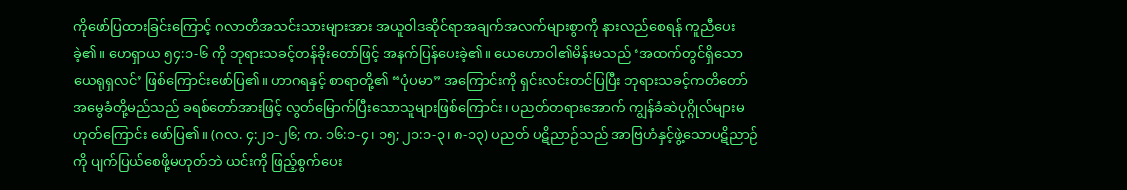ကိုဖော်ပြထားခြင်းကြောင့် ဂလာတိအသင်းသားများအား အယူဝါဒဆိုင်ရာအချက်အလက်များစွာကို နားလည်စေရန် ကူညီပေးခဲ့၏။ ဟေရှာယ ၅၄:၁-၆ ကို ဘုရားသခင့်တန်ခိုးတော်ဖြင့် အနက်ပြန်ပေးခဲ့၏။ ယေဟောဝါ၏မိန်းမသည် ‘အထက်တွင်ရှိသော ယေရုရှလင်’ ဖြစ်ကြောင်းဖော်ပြ၏။ ဟာဂရနှင့် စာရာတို့၏ “ပုံပမာ” အကြောင်းကို ရှင်းလင်းတင်ပြပြီး ဘုရားသခင့်ကတိတော် အမွေခံတို့မည်သည် ခရစ်တော်အားဖြင့် လွတ်မြောက်ပြီးသောသူများဖြစ်ကြောင်း၊ ပညတ်တရားအောက် ကျွန်ခံဆဲပုဂ္ဂိုလ်များမဟုတ်ကြောင်း ဖော်ပြ၏။ (ဂလ. ၄:၂၁-၂၆; က. ၁၆:၁-၄၊ ၁၅; ၂၁:၁-၃၊ ၈-၁၃) ပညတ် ပဋိညာဉ်သည် အာဗြဟံနှင့်ဖွဲ့သောပဋိညာဉ်ကို ပျက်ပြယ်စေဖို့မဟုတ်ဘဲ ယင်းကို ဖြည့်စွက်ပေး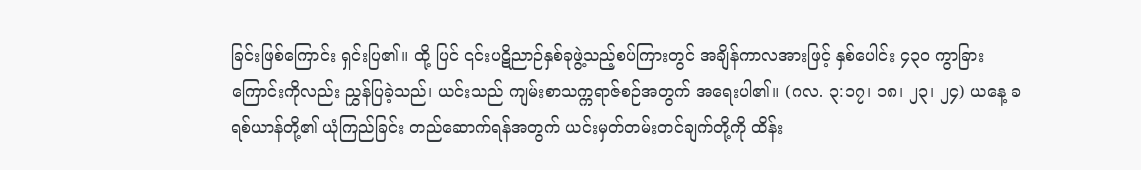ခြင်းဖြစ်ကြောင်း ရှင်းပြ၏။ ထို့ ပြင် ၎င်းပဋိညာဉ်နှစ်ခုဖွဲ့သည့်စပ်ကြားတွင် အချိန်ကာလအားဖြင့် နှစ်ပေါင်း ၄၃၀ ကွာခြားကြောင်းကိုလည်း ညွှန်ပြခဲ့သည်၊ ယင်းသည် ကျမ်းစာသက္ကရာဇ်စဉ်အတွက် အရေးပါ၏။ (ဂလ. ၃:၁၇၊ ၁၈၊ ၂၃၊ ၂၄) ယနေ့ ခရစ်ယာန်တို့၏ ယုံကြည်ခြင်း တည်ဆောက်ရန်အတွက် ယင်းမှတ်တမ်းတင်ချက်တို့ကို ထိန်း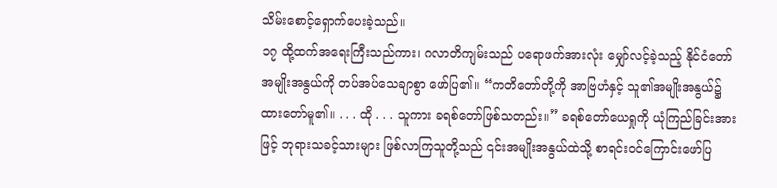သိမ်းစောင့်ရှောက်ပေးခဲ့သည်။
၁၇ ထို့ထက်အရေးကြီးသည်ကား၊ ဂလာတိကျမ်းသည် ပရောဖက်အားလုံး မျှော်လင့်ခဲ့သည့် နိုင်ငံတော်အမျိုးအနွယ်ကို တပ်အပ်သေချာစွာ ဖော်ပြ၏။ “ကတိတော်တို့ကို အာဗြဟံနှင့် သူ၏အမျိုးအနွယ်၌ ထားတော်မူ၏။ . . . ထို . . . သူကား ခရစ်တော်ဖြစ်သတည်း။” ခရစ်တော်ယေရှုကို ယုံကြည်ခြင်းအားဖြင့် ဘုရားသခင့်သားများ ဖြစ်လာကြသူတို့သည် ၎င်းအမျိုးအနွယ်ထဲသို့ စာရင်းဝင်ကြောင်းဖော်ပြ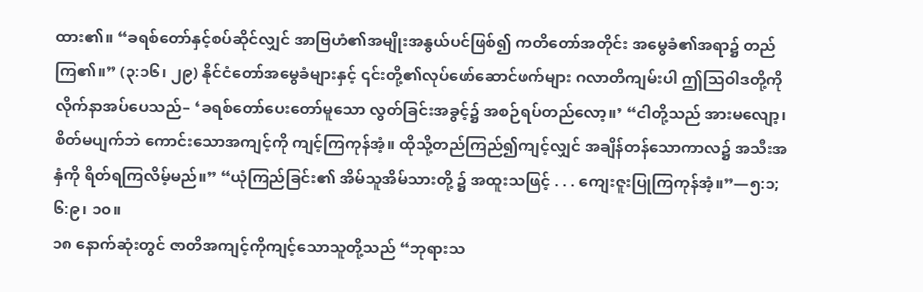ထား၏။ “ခရစ်တော်နှင့်စပ်ဆိုင်လျှင် အာဗြဟံ၏အမျိုးအနွယ်ပင်ဖြစ်၍ ကတိတော်အတိုင်း အမွေခံ၏အရာ၌ တည်ကြ၏။” (၃:၁၆၊ ၂၉) နိုင်ငံတော်အမွေခံများနှင့် ၎င်းတို့၏လုပ်ဖော်ဆောင်ဖက်များ ဂလာတိကျမ်းပါ ဤသြဝါဒတို့ကို လိုက်နာအပ်ပေသည်– ‘ခရစ်တော်ပေးတော်မူသော လွတ်ခြင်းအခွင့်၌ အစဉ်ရပ်တည်လော့။’ “ငါတို့သည် အားမလျော့၊ စိတ်မပျက်ဘဲ ကောင်းသောအကျင့်ကို ကျင့်ကြကုန်အံ့။ ထိုသို့တည်ကြည်၍ကျင့်လျှင် အချိန်တန်သောကာလ၌ အသီးအနှံကို ရိတ်ရကြလိမ့်မည်။” “ယုံကြည်ခြင်း၏ အိမ်သူအိမ်သားတို့ ၌ အထူးသဖြင့် . . . ကျေးဇူးပြုကြကုန်အံ့။”—၅:၁; ၆:၉၊ ၁၀။
၁၈ နောက်ဆုံးတွင် ဇာတိအကျင့်ကိုကျင့်သောသူတို့သည် “ဘုရားသ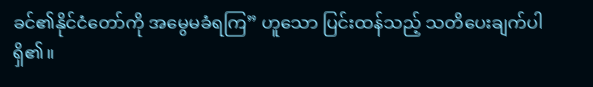ခင်၏နိုင်ငံတော်ကို အမွေမခံရကြ” ဟူသော ပြင်းထန်သည့် သတိပေးချက်ပါရှိ၏။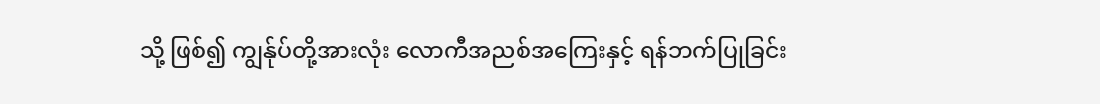သို့ ဖြစ်၍ ကျွန်ုပ်တို့အားလုံး လောကီအညစ်အကြေးနှင့် ရန်ဘက်ပြုခြင်း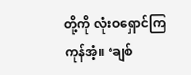တို့ကို လုံးဝရှောင်ကြကုန်အံ့။ ‘ချစ်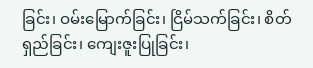ခြင်း၊ ဝမ်းမြောက်ခြင်း၊ ငြိမ်သက်ခြင်း၊ စိတ်ရှည်ခြင်း၊ ကျေးဇူးပြုခြင်း၊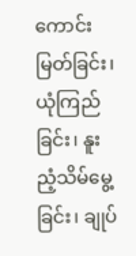ကောင်းမြတ်ခြင်း၊ ယုံကြည်ခြင်း၊ နူးညံ့သိမ်မွေ့ခြင်း၊ ချုပ်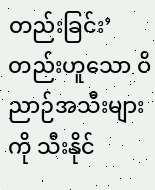တည်းခြင်း’ တည်းဟူသော ဝိညာဉ်အသီးများကို သီးနိုင်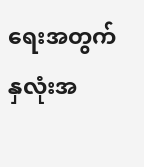ရေးအတွက် နှလုံးအ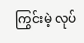ကြွင်းမဲ့ လုပ်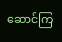ဆောင်ကြ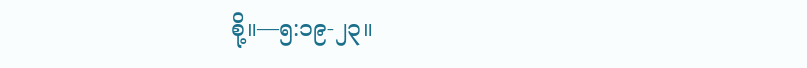စို့။—၅:၁၉-၂၃။